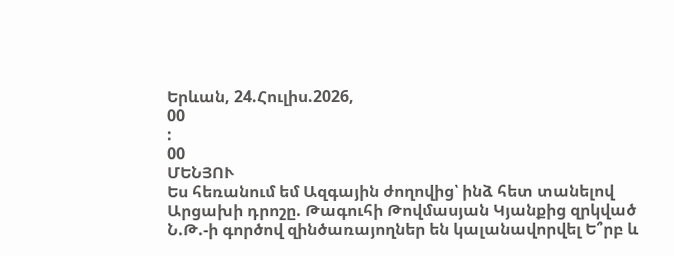Երևան, 24.Հուլիս.2026,
00
:
00
ՄԵՆՅՈՒ
Ես հեռանում եմ Ազգային ժողովից՝ ինձ հետ տանելով Արցախի դրոշը. Թագուհի Թովմասյան Կյանքից զրկված Ն.Թ.-ի գործով զինծառայողներ են կալանավորվել Ե՞րբ և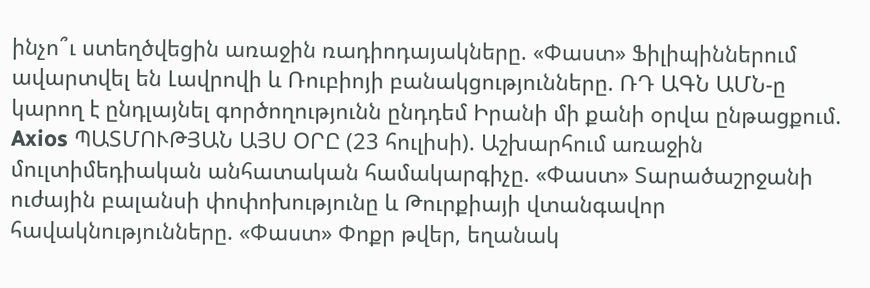ինչո՞ւ ստեղծվեցին առաջին ռադիոդայակները. «Փաստ» Ֆիլիպիններում ավարտվել են Լավրովի և Ռուբիոյի բանակցությունները. ՌԴ ԱԳՆ ԱՄՆ-ը կարող է ընդլայնել գործողությունն ընդդեմ Իրանի մի քանի օրվա ընթացքում. Axios ՊԱՏՄՈՒԹՅԱՆ ԱՅՍ ՕՐԸ (23 հուլիսի). Աշխարհում առաջին մուլտիմեդիական անհատական համակարգիչը. «Փաստ» Տարածաշրջանի ուժային բալանսի փոփոխությունը և Թուրքիայի վտանգավոր հավակնությունները. «Փաստ» Փոքր թվեր, եղանակ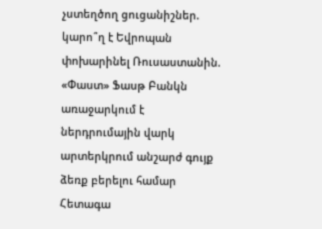չստեղծող ցուցանիշներ. կարո՞ղ է Եվրոպան փոխարինել Ռուսաստանին. «Փաստ» Ֆասթ Բանկն առաջարկում է ներդրումային վարկ արտերկրում անշարժ գույք ձեռք բերելու համար Հետագա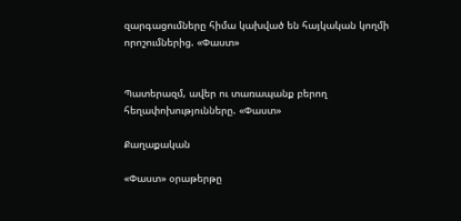զարգացումները հիմա կախված են հայկական կողմի որոշումներից. «Փաստ»


Պատերազմ, ավեր ու տառապանք բերող հեղափոխությունները. «Փաստ»

Քաղաքական

«Փաստ» օրաթերթը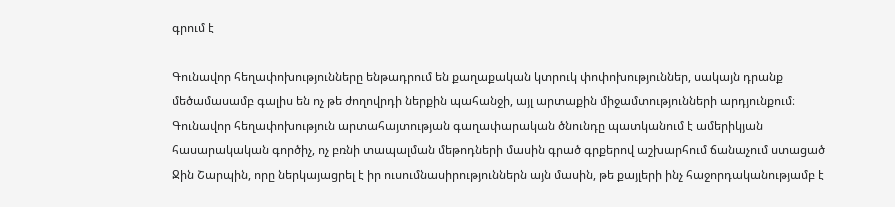գրում է

Գունավոր հեղափոխությունները ենթադրում են քաղաքական կտրուկ փոփոխություններ, սակայն դրանք մեծամասամբ գալիս են ոչ թե ժողովրդի ներքին պահանջի, այլ արտաքին միջամտությունների արդյունքում։ Գունավոր հեղափոխություն արտահայտության գաղափարական ծնունդը պատկանում է ամերիկյան հասարակական գործիչ, ոչ բռնի տապալման մեթոդների մասին գրած գրքերով աշխարհում ճանաչում ստացած Ջին Շարպին, որը ներկայացրել է իր ուսումնասիրություններն այն մասին, թե քայլերի ինչ հաջորդականությամբ է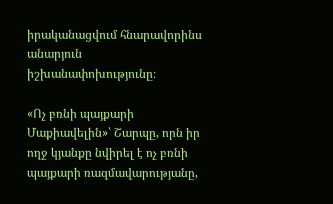իրականացվում հնարավորինս անարյուն իշխանափոխությունը։

«Ոչ բռնի պայքարի Մաքիավելին»՝ Շարպը, որն իր ողջ կյանքը նվիրել է ոչ բռնի պայքարի ռազմավարությանը,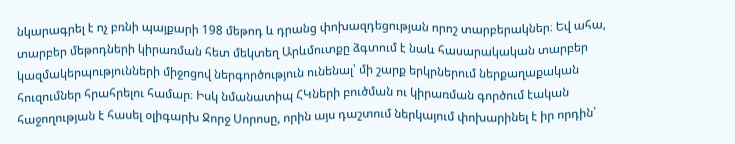նկարագրել է ոչ բռնի պայքարի 198 մեթոդ և դրանց փոխազդեցության որոշ տարբերակներ։ Եվ ահա, տարբեր մեթոդների կիրառման հետ մեկտեղ Արևմուտքը ձգտում է նաև հասարակական տարբեր կազմակերպությունների միջոցով ներգործություն ունենալ՝ մի շարք երկրներում ներքաղաքական հուզումներ հրահրելու համար։ Իսկ նմանատիպ ՀԿների բուծման ու կիրառման գործում էական հաջողության է հասել օլիգարխ Ջորջ Սորոսը, որին այս դաշտում ներկայում փոխարինել է իր որդին՝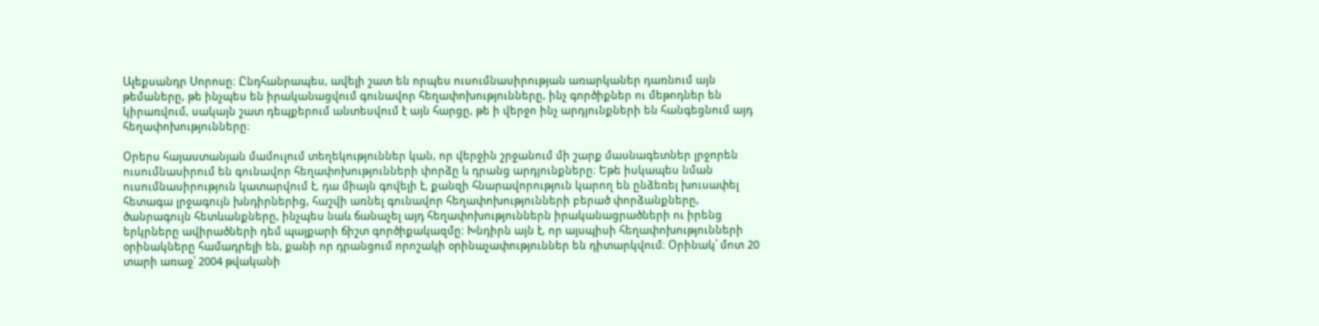Ալեքսանդր Սորոսը։ Ընդհանրապես, ավելի շատ են որպես ուսումնասիրության առարկաներ դառնում այն թեմաները, թե ինչպես են իրականացվում գունավոր հեղափոխությունները, ինչ գործիքներ ու մեթոդներ են կիրառվում, սակայն շատ դեպքերում անտեսվում է այն հարցը, թե ի վերջո ինչ արդյունքների են հանգեցնում այդ հեղափոխությունները։

Օրերս հայաստանյան մամուլում տեղեկություններ կան, որ վերջին շրջանում մի շարք մասնագետներ լրջորեն ուսումնասիրում են գունավոր հեղափոխությունների փորձը և դրանց արդյունքները։ Եթե իսկապես նման ուսումնասիրություն կատարվում է, դա միայն գովելի է, քանզի հնարավորություն կարող են ընձեռել խուսափել հետագա լրջագույն խնդիրներից, հաշվի առնել գունավոր հեղափոխությունների բերած փորձանքները, ծանրագույն հետևանքները, ինչպես նաև ճանաչել այդ հեղափոխություններն իրականացրածների ու իրենց երկրները ավիրածների դեմ պայքարի ճիշտ գործիքակազմը: Խնդիրն այն է, որ այսպիսի հեղափոխությունների օրինակները համադրելի են, քանի որ դրանցում որոշակի օրինաչափություններ են դիտարկվում։ Օրինակ՝ մոտ 20 տարի առաջ՝ 2004 թվականի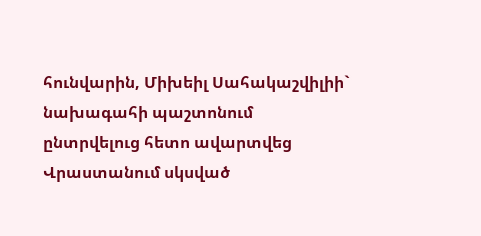հունվարին, Միխեիլ Սահակաշվիլիի` նախագահի պաշտոնում ընտրվելուց հետո ավարտվեց Վրաստանում սկսված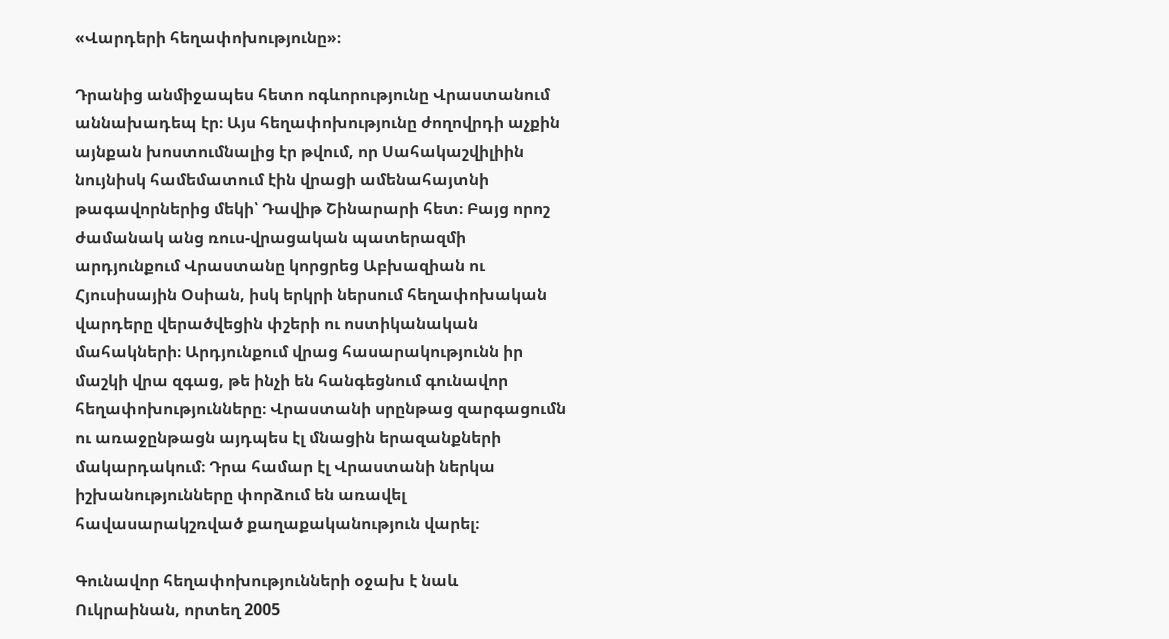«Վարդերի հեղափոխությունը»։

Դրանից անմիջապես հետո ոգևորությունը Վրաստանում աննախադեպ էր։ Այս հեղափոխությունը ժողովրդի աչքին այնքան խոստումնալից էր թվում, որ Սահակաշվիլիին նույնիսկ համեմատում էին վրացի ամենահայտնի թագավորներից մեկի՝ Դավիթ Շինարարի հետ։ Բայց որոշ ժամանակ անց ռուս-վրացական պատերազմի արդյունքում Վրաստանը կորցրեց Աբխազիան ու Հյուսիսային Օսիան, իսկ երկրի ներսում հեղափոխական վարդերը վերածվեցին փշերի ու ոստիկանական մահակների։ Արդյունքում վրաց հասարակությունն իր մաշկի վրա զգաց, թե ինչի են հանգեցնում գունավոր հեղափոխությունները։ Վրաստանի սրընթաց զարգացումն ու առաջընթացն այդպես էլ մնացին երազանքների մակարդակում։ Դրա համար էլ Վրաստանի ներկա իշխանությունները փորձում են առավել հավասարակշռված քաղաքականություն վարել։

Գունավոր հեղափոխությունների օջախ է նաև Ուկրաինան, որտեղ 2005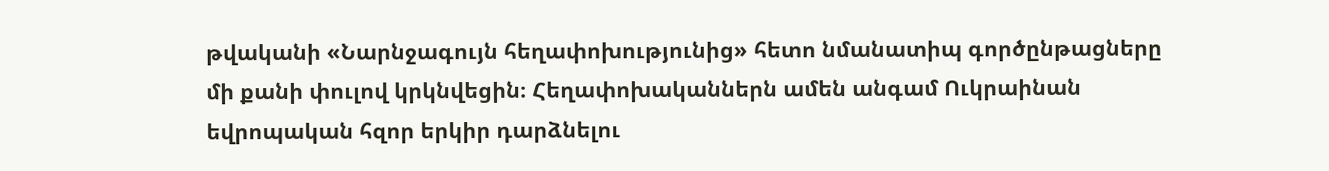թվականի «Նարնջագույն հեղափոխությունից» հետո նմանատիպ գործընթացները մի քանի փուլով կրկնվեցին։ Հեղափոխականներն ամեն անգամ Ուկրաինան եվրոպական հզոր երկիր դարձնելու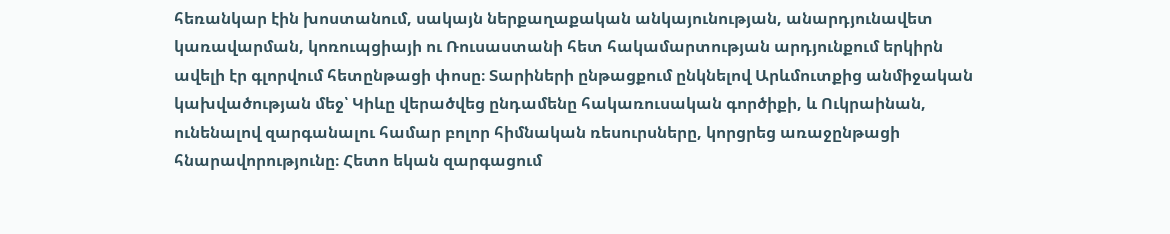հեռանկար էին խոստանում, սակայն ներքաղաքական անկայունության, անարդյունավետ կառավարման, կոռուպցիայի ու Ռուսաստանի հետ հակամարտության արդյունքում երկիրն ավելի էր գլորվում հետընթացի փոսը։ Տարիների ընթացքում ընկնելով Արևմուտքից անմիջական կախվածության մեջ՝ Կիևը վերածվեց ընդամենը հակառուսական գործիքի, և Ուկրաինան, ունենալով զարգանալու համար բոլոր հիմնական ռեսուրսները, կորցրեց առաջընթացի հնարավորությունը։ Հետո եկան զարգացում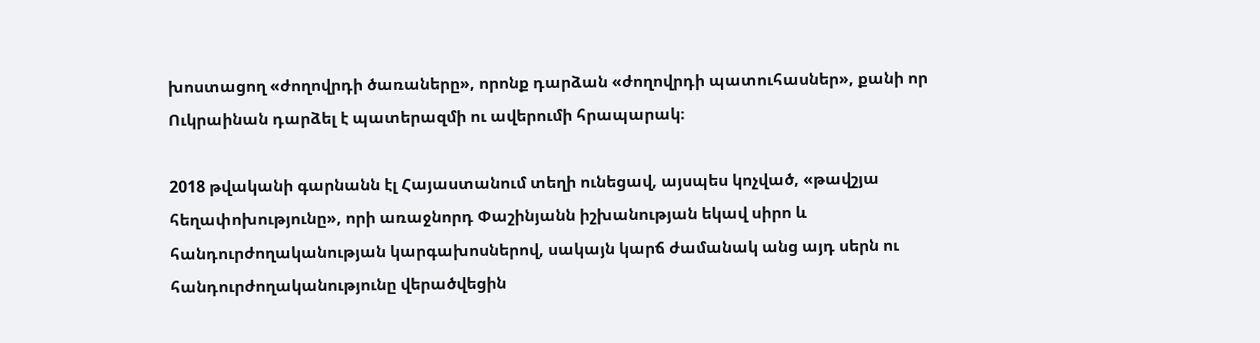խոստացող «ժողովրդի ծառաները», որոնք դարձան «ժողովրդի պատուհասներ», քանի որ Ուկրաինան դարձել է պատերազմի ու ավերումի հրապարակ։

2018 թվականի գարնանն էլ Հայաստանում տեղի ունեցավ, այսպես կոչված, «թավշյա հեղափոխությունը», որի առաջնորդ Փաշինյանն իշխանության եկավ սիրո և հանդուրժողականության կարգախոսներով, սակայն կարճ ժամանակ անց այդ սերն ու հանդուրժողականությունը վերածվեցին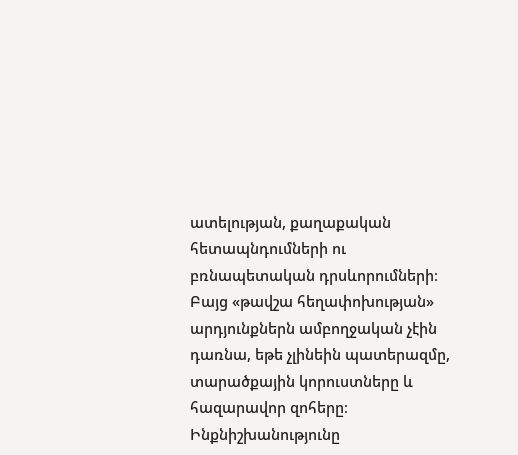ատելության, քաղաքական հետապնդումների ու բռնապետական դրսևորումների։ Բայց «թավշա հեղափոխության» արդյունքներն ամբողջական չէին դառնա, եթե չլինեին պատերազմը, տարածքային կորուստները և հազարավոր զոհերը։ Ինքնիշխանությունը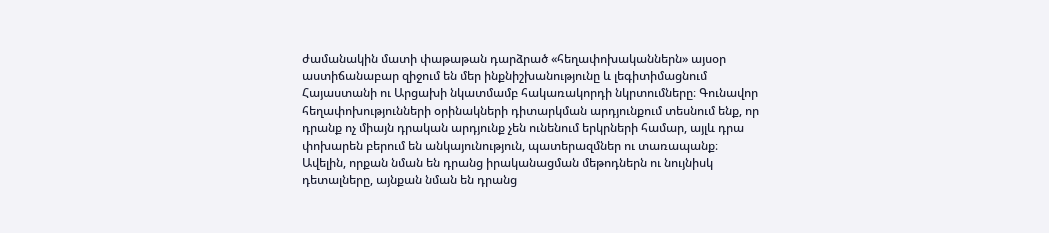ժամանակին մատի փաթաթան դարձրած «հեղափոխականներն» այսօր աստիճանաբար զիջում են մեր ինքնիշխանությունը և լեգիտիմացնում Հայաստանի ու Արցախի նկատմամբ հակառակորդի նկրտումները։ Գունավոր հեղափոխությունների օրինակների դիտարկման արդյունքում տեսնում ենք, որ դրանք ոչ միայն դրական արդյունք չեն ունենում երկրների համար, այլև դրա փոխարեն բերում են անկայունություն, պատերազմներ ու տառապանք։ Ավելին, որքան նման են դրանց իրականացման մեթոդներն ու նույնիսկ դետալները, այնքան նման են դրանց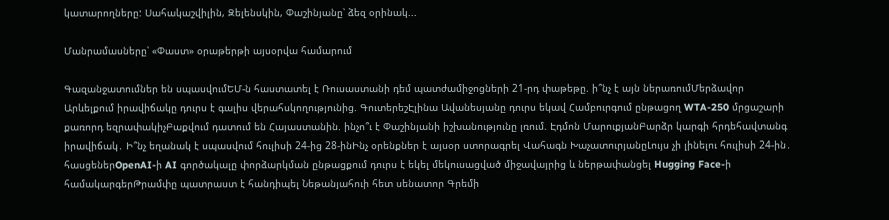կատարողները: Սահակաշվիլին, Զելենսկին, Փաշինյանը՝ ձեզ օրինակ...

Մանրամասները՝ «Փաստ» օրաթերթի այսօրվա համարում

Գազանջատումներ են սպասվումԵՄ-ն հաստատել է Ռուսաստանի դեմ պատժամիջոցների 21-րդ փաթեթը. ի՞նչ է այն ներառումՄերձավոր Արևելքում իրավիճակը դուրս է գալիս վերահսկողությունից. ԳուտերեշԷլինա Ավանեսյանը դուրս եկավ Համբուրգում ընթացող WTA-250 մրցաշարի քառորդ եզրափակիչԲաքվում դատում են Հայաստանին. ինչո՞ւ է Փաշինյանի իշխանությունը լռում. Էդմոն ՄարուքյանԲարձր կարգի հրդեհավտանգ իրավիճակ․ Ի՞նչ եղանակ է սպասվում հուլիսի 24-ից 28-ինԻնչ օրենքներ է այսօր ստորագրել Վահագն ԽաչատուրյանըԼույս չի լինելու հուլիսի 24-ին․ հասցեներOpenAI-ի AI գործակալը փորձարկման ընթացքում դուրս է եկել մեկուսացված միջավայրից և ներթափանցել Hugging Face-ի համակարգերԹրամփը պատրաստ է հանդիպել Նեթանյահուի հետ սենատոր Գրեմի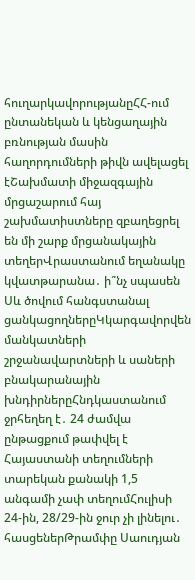հուղարկավորությանըՀՀ-ում ընտանեկան և կենցաղային բռնության մասին հաղորդումների թիվն ավելացել էՇախմատի միջազգային մրցաշարում հայ շախմատիստները զբաղեցրել են մի շարք մրցանակային տեղերՎրաստանում եղանակը կվատթարանա․ ի՞նչ սպասեն Սև ծովում հանգստանալ ցանկացողներըԿկարգավորվեն մանկատների շրջանավարտների և սաների բնակարանային խնդիրներըՀնդկաստանում ջրհեղեղ է․ 24 ժամվա ընթացքում թափվել է Հայաստանի տեղումների տարեկան քանակի 1,5 անգամի չափ տեղումՀուլիսի 24-ին, 28/29-ին ջուր չի լինելու․ հասցեներԹրամփը Սաուդյան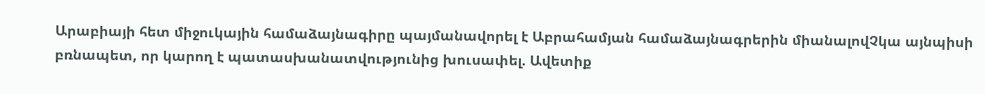Արաբիայի հետ միջուկային համաձայնագիրը պայմանավորել է Աբրահամյան համաձայնագրերին միանալովՉկա այնպիսի բռնապետ, որ կարող է պատասխանատվությունից խուսափել. Ավետիք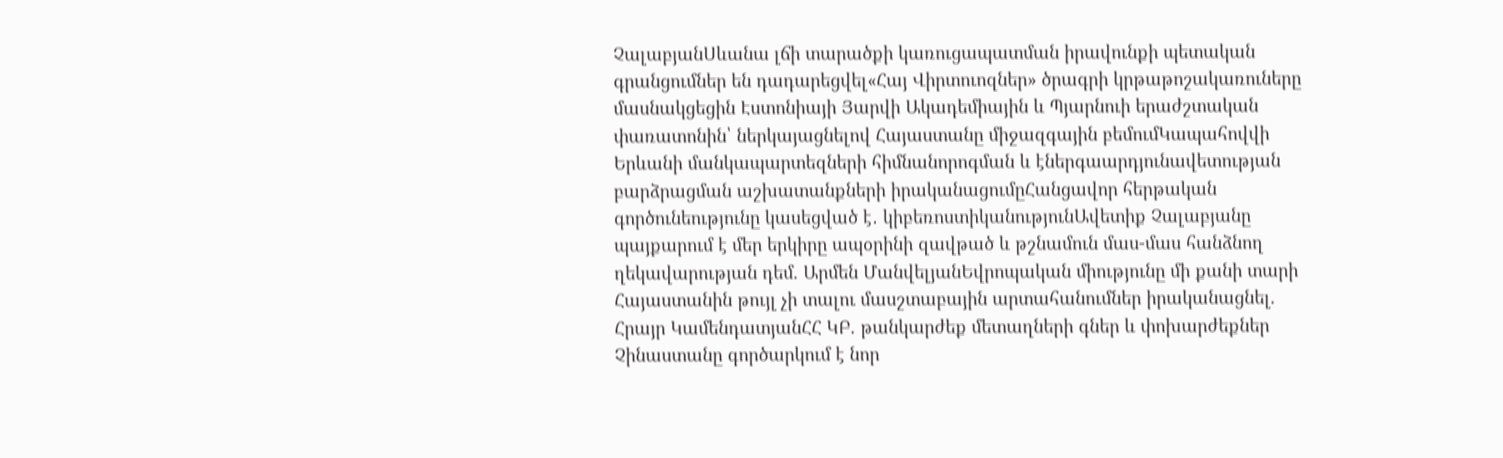ՉալաբյանՍևանա լճի տարածքի կառուցապատման իրավունքի պետական գրանցումներ են դադարեցվել«Հայ Վիրտուոզներ» ծրագրի կրթաթոշակառուները մասնակցեցին Էստոնիայի Յարվի Ակադեմիային և Պյարնուի երաժշտական փառատոնին՝ ներկայացնելով Հայաստանը միջազգային բեմումԿապահովվի Երևանի մանկապարտեզների հիմնանորոգման և էներգաարդյունավետության բարձրացման աշխատանքների իրականացումըՀանցավոր հերթական գործունեությունը կասեցված է․ կիբեռոստիկանությունԱվետիք Չալաբյանը պայքարում է մեր երկիրը ապօրինի զավթած և թշնամուն մաս-մաս հանձնող ղեկավարության դեմ. Արմեն ՄանվելյանԵվրոպական միությունը մի քանի տարի Հայաստանին թույլ չի տալու մասշտաբային արտահանումներ իրականացնել. Հրայր ԿամենդատյանՀՀ ԿԲ. թանկարժեք մետաղների գներ և փոխարժեքներ Չինաստանը գործարկում է նոր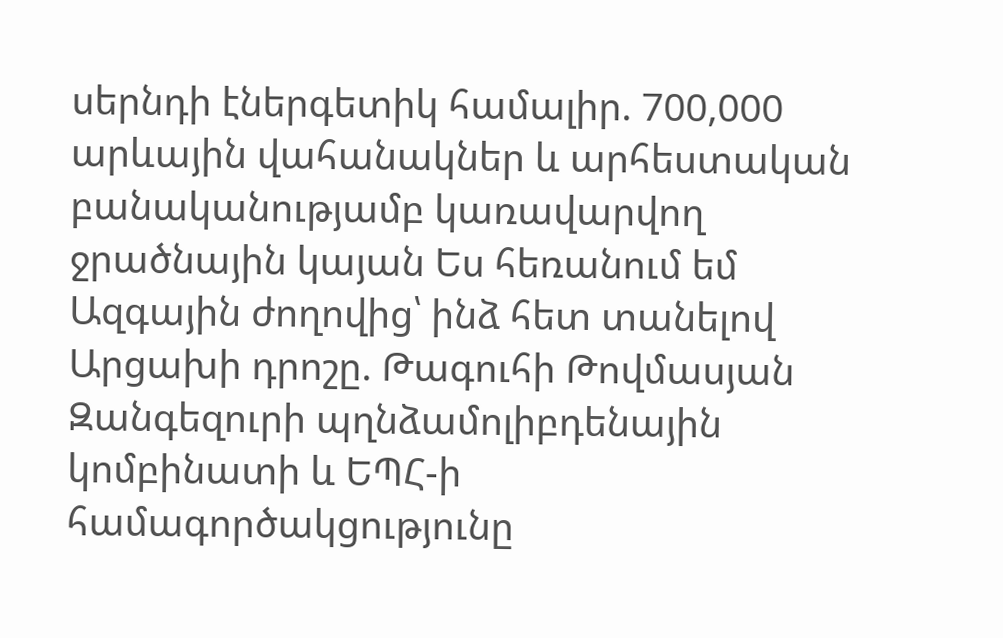սերնդի էներգետիկ համալիր. 700,000 արևային վահանակներ և արհեստական բանականությամբ կառավարվող ջրածնային կայան Ես հեռանում եմ Ազգային ժողովից՝ ինձ հետ տանելով Արցախի դրոշը. Թագուհի Թովմասյան Զանգեզուրի պղնձամոլիբդենային կոմբինատի և ԵՊՀ-ի համագործակցությունը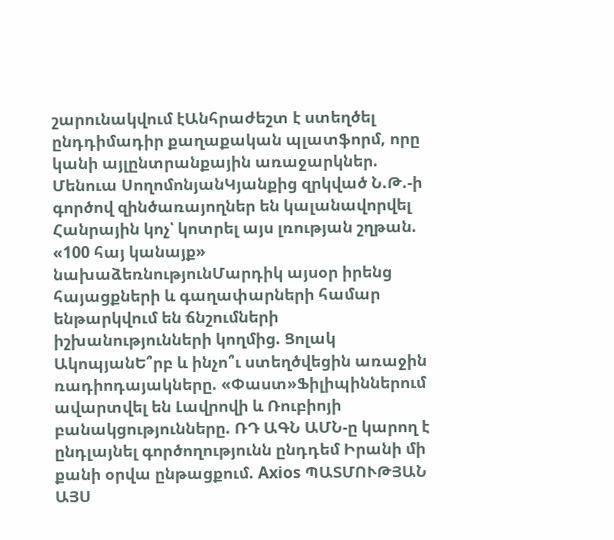շարունակվում էԱնհրաժեշտ է ստեղծել ընդդիմադիր քաղաքական պլատֆորմ, որը կանի այլընտրանքային առաջարկներ. Մենուա ՍողոմոնյանԿյանքից զրկված Ն.Թ.-ի գործով զինծառայողներ են կալանավորվել Հանրային կոչ՝ կոտրել այս լռության շղթան. «100 հայ կանայք» նախաձեռնությունՄարդիկ այսօր իրենց հայացքների և գաղափարների համար ենթարկվում են ճնշումների իշխանությունների կողմից. Ցոլակ ԱկոպյանԵ՞րբ և ինչո՞ւ ստեղծվեցին առաջին ռադիոդայակները. «Փաստ»Ֆիլիպիններում ավարտվել են Լավրովի և Ռուբիոյի բանակցությունները. ՌԴ ԱԳՆ ԱՄՆ-ը կարող է ընդլայնել գործողությունն ընդդեմ Իրանի մի քանի օրվա ընթացքում. Axios ՊԱՏՄՈՒԹՅԱՆ ԱՅՍ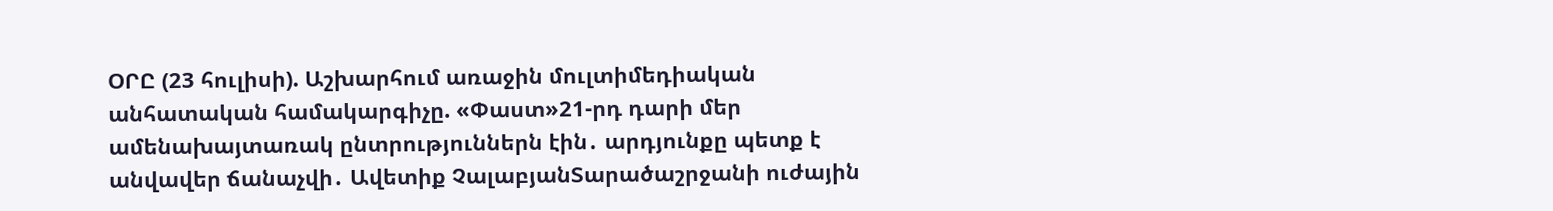ՕՐԸ (23 հուլիսի). Աշխարհում առաջին մուլտիմեդիական անհատական համակարգիչը. «Փաստ»21-րդ դարի մեր ամենախայտառակ ընտրություններն էին․ արդյունքը պետք է անվավեր ճանաչվի․ Ավետիք ՉալաբյանՏարածաշրջանի ուժային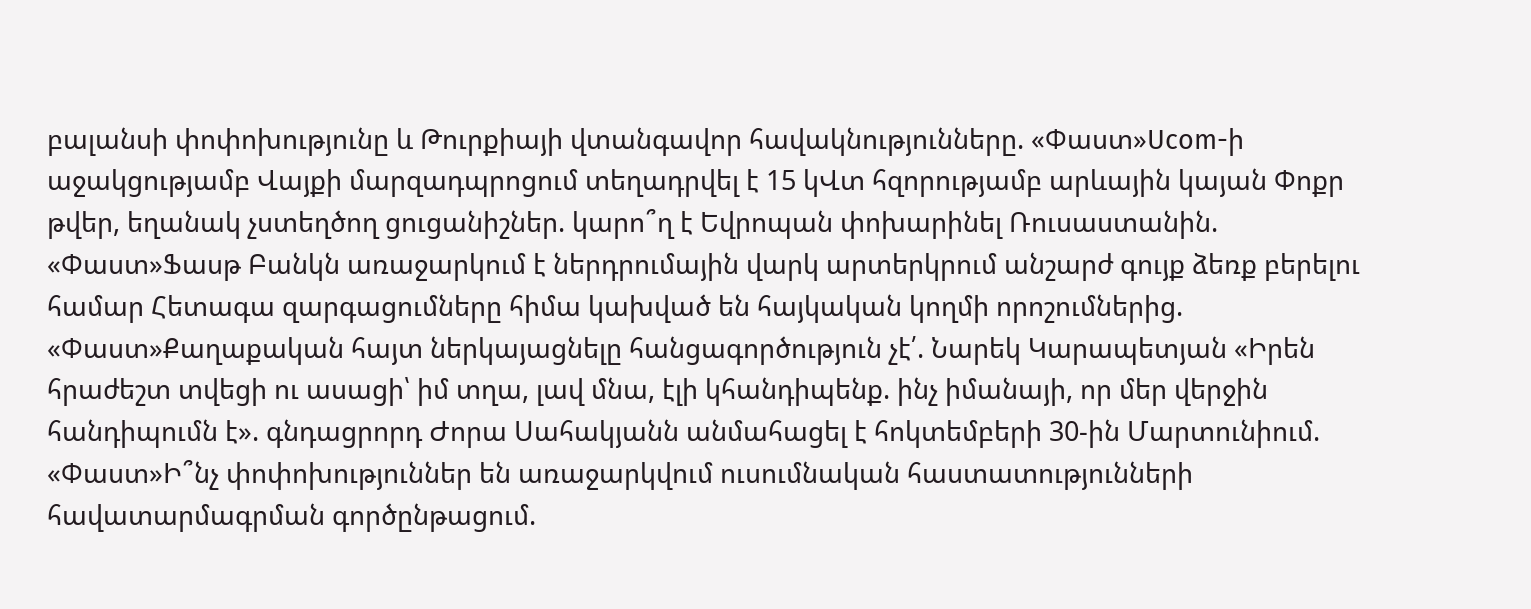բալանսի փոփոխությունը և Թուրքիայի վտանգավոր հավակնությունները. «Փաստ»Ucom-ի աջակցությամբ Վայքի մարզադպրոցում տեղադրվել է 15 կՎտ հզորությամբ արևային կայան Փոքր թվեր, եղանակ չստեղծող ցուցանիշներ. կարո՞ղ է Եվրոպան փոխարինել Ռուսաստանին. «Փաստ»Ֆասթ Բանկն առաջարկում է ներդրումային վարկ արտերկրում անշարժ գույք ձեռք բերելու համար Հետագա զարգացումները հիմա կախված են հայկական կողմի որոշումներից. «Փաստ»Քաղաքական հայտ ներկայացնելը հանցագործություն չէ՛. Նարեկ Կարապետյան «Իրեն հրաժեշտ տվեցի ու ասացի՝ իմ տղա, լավ մնա, էլի կհանդիպենք. ինչ իմանայի, որ մեր վերջին հանդիպումն է». գնդացրորդ Ժորա Սահակյանն անմահացել է հոկտեմբերի 30-ին Մարտունիում. «Փաստ»Ի՞նչ փոփոխություններ են առաջարկվում ուսումնական հաստատությունների հավատարմագրման գործընթացում.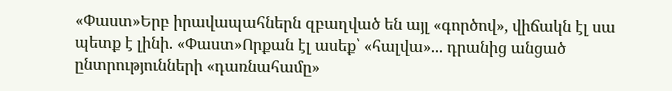«Փաստ»Երբ իրավապահներն զբաղված են այլ «գործով», վիճակն էլ սա պետք է լինի. «Փաստ»Որքան էլ ասեք՝ «հալվա»... դրանից անցած ընտրությունների «դառնահամը»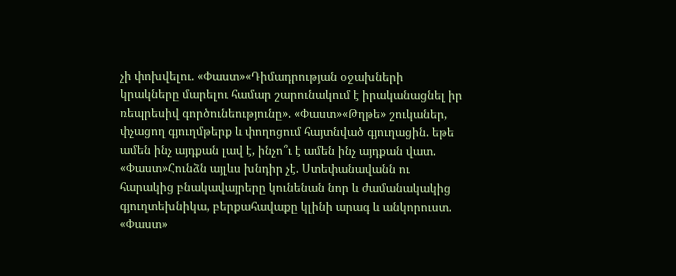չի փոխվելու. «Փաստ»«Դիմադրության օջախների կրակները մարելու համար շարունակում է իրականացնել իր ռեպրեսիվ գործունեությունը». «Փաստ»«Թղթե» շուկաներ, փչացող գյուղմթերք և փողոցում հայտնված գյուղացին. եթե ամեն ինչ այդքան լավ է, ինչո՞ւ է ամեն ինչ այդքան վատ. «Փաստ»Հունձն այլևս խնդիր չէ. Ստեփանավանն ու հարակից բնակավայրերը կունենան նոր և ժամանակակից գյուղտեխնիկա, բերքահավաքը կլինի արագ և անկորուստ. «Փաստ»